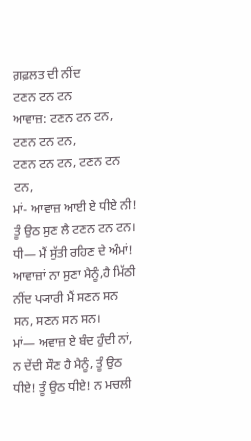ਗ਼ਫ਼ਲਤ ਦੀ ਨੀਂਦ
ਟਣਨ ਟਨ ਟਨ
ਆਵਾਜ਼: ਟਣਨ ਟਨ ਟਨ, ਟਣਨ ਟਨ ਟਨ,
ਟਣਨ ਟਨ ਟਨ, ਟਣਨ ਟਨ ਟਨ,
ਮਾਂ- ਆਵਾਜ਼ ਆਈ ਏ ਧੀਏ ਨੀ! ਤੂੰ ਉਠ ਸੁਣ ਲੈ ਟਣਨ ਟਨ ਟਨ।
ਧੀ— ਮੈਂ ਸੁੱਤੀ ਰਹਿਣ ਦੇ ਅੰਮਾਂ! ਆਵਾਜ਼ਾਂ ਨਾ ਸੁਣਾ ਮੈਨੂੰ,ਹੈ ਮਿੱਠੀ ਨੀਂਦ ਪ੍ਯਾਰੀ ਮੈਂ ਸਣਨ ਸਨ ਸਨ, ਸਣਨ ਸਨ ਸਨ।
ਮਾਂ— ਅਵਾਜ਼ ਏ ਬੰਦ ਹੁੰਦੀ ਨਾਂ, ਨ ਦੇਂਦੀ ਸੌਣ ਹੈ ਮੈਨੂੰ, ਤੂੰ ਉਠ ਧੀਏ! ਤੂੰ ਉਠ ਧੀਏ! ਨ ਮਚਲੀ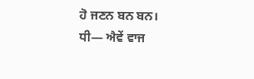ਹੋ ਜਣਨ ਬਨ ਬਨ।
ਧੀ— ਐਵੇਂ ਵਾਜ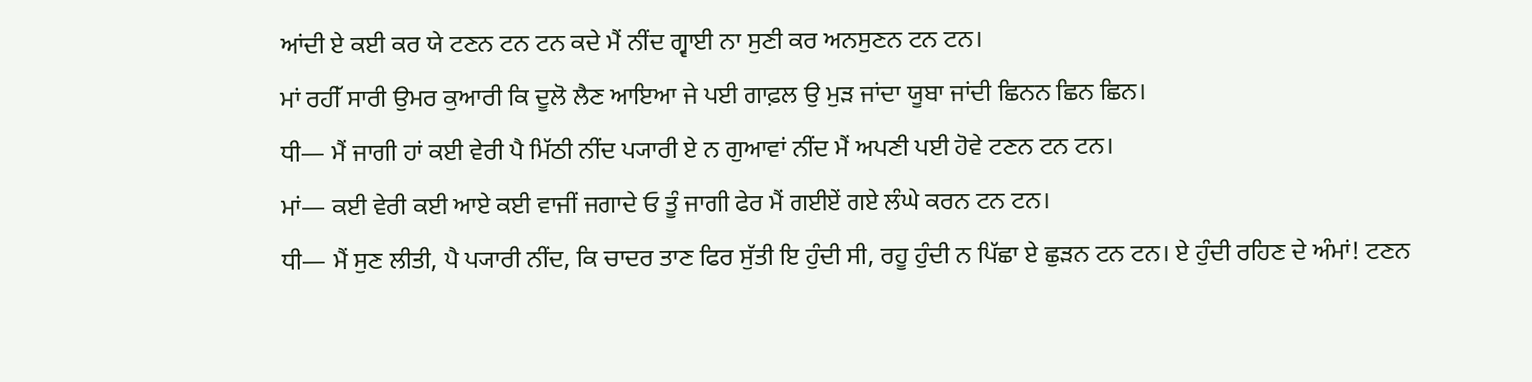ਆਂਦੀ ਏ ਕਈ ਕਰ ਯੇ ਟਣਨ ਟਨ ਟਨ ਕਦੇ ਮੈਂ ਨੀਂਦ ਗ੍ਵਾਈ ਨਾ ਸੁਣੀ ਕਰ ਅਨਸੁਣਨ ਟਨ ਟਨ।
ਮਾਂ ਰਹੀੱ ਸਾਰੀ ਉਮਰ ਕੁਆਰੀ ਕਿ ਦੂਲੋ ਲੈਣ ਆਇਆ ਜੇ ਪਈ ਗਾਫ਼ਲ ਉ ਮੁੜ ਜਾਂਦਾ ਯੂਬਾ ਜਾਂਦੀ ਛਿਨਨ ਛਿਨ ਛਿਨ।
ਧੀ— ਮੈਂ ਜਾਗੀ ਹਾਂ ਕਈ ਵੇਰੀ ਪੈ ਮਿੱਠੀ ਨੀਂਦ ਪ੍ਯਾਰੀ ਏ ਨ ਗੁਆਵਾਂ ਨੀਂਦ ਮੈਂ ਅਪਣੀ ਪਈ ਹੋਵੇ ਟਣਨ ਟਨ ਟਨ।
ਮਾਂ— ਕਈ ਵੇਰੀ ਕਈ ਆਏ ਕਈ ਵਾਜੀਂ ਜਗਾਦੇ ਓ ਤੂੰ ਜਾਗੀ ਫੇਰ ਮੈਂ ਗਈਏਂ ਗਏ ਲੰਘੇ ਕਰਨ ਟਨ ਟਨ।
ਧੀ— ਮੈਂ ਸੁਣ ਲੀਤੀ, ਪੈ ਪ੍ਯਾਰੀ ਨੀਂਦ, ਕਿ ਚਾਦਰ ਤਾਣ ਫਿਰ ਸੁੱਤੀ ਇ ਹੁੰਦੀ ਸੀ, ਰਹੂ ਹੁੰਦੀ ਨ ਪਿੱਛਾ ਏ ਛੁੜਨ ਟਨ ਟਨ। ਏ ਹੁੰਦੀ ਰਹਿਣ ਦੇ ਅੰਮਾਂ! ਟਣਨ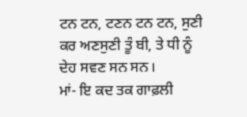ਟਨ ਟਨ, ਟਣਨ ਟਨ ਟਨ, ਸੁਣੀ ਕਰ ਅਣਸੁਣੀ ਤੂੰ ਬੀ, ਤੇ ਧੀ ਨੂੰ ਦੇਹ ਸਵਣ ਸਨ ਸਨ।
ਮਾਂ- ਇ ਕਦ ਤਕ ਗਾਫ਼ਲੀ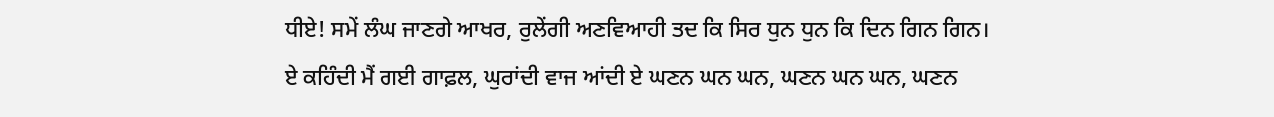ਧੀਏ! ਸਮੇਂ ਲੰਘ ਜਾਣਗੇ ਆਖਰ, ਰੁਲੇਂਗੀ ਅਣਵਿਆਹੀ ਤਦ ਕਿ ਸਿਰ ਧੁਨ ਧੁਨ ਕਿ ਦਿਨ ਗਿਨ ਗਿਨ।
ਏ ਕਹਿੰਦੀ ਮੈਂ ਗਈ ਗਾਫ਼ਲ, ਘੁਰਾਂਦੀ ਵਾਜ ਆਂਦੀ ਏ ਘਣਨ ਘਨ ਘਨ, ਘਣਨ ਘਨ ਘਨ, ਘਣਨ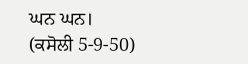ਘਨ ਘਨ।
(ਕਸੋਲੀ 5-9-50)